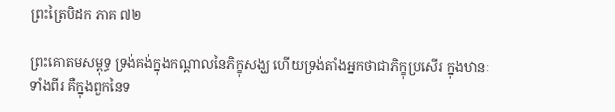ព្រះត្រៃបិដក ភាគ ៧២

ព្រះគោតមសម្ពុទ្ធ ទ្រង់គង់ក្នុងកណ្តាលនៃភិក្ខុសង្ឃ ហើយទ្រង់តាំងអ្នកថាជាភិក្ខុប្រសើរ ក្នុងឋានៈទាំងពីរ គឺក្នុងពួកនៃទ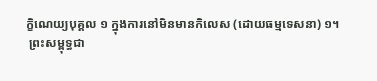ក្ខិណេយ្យបុគ្គល ១ ក្នុងការនៅមិនមានកិលេស (ដោយធម្មទេសនា) ១។
 ព្រះសម្ពុទ្ធជា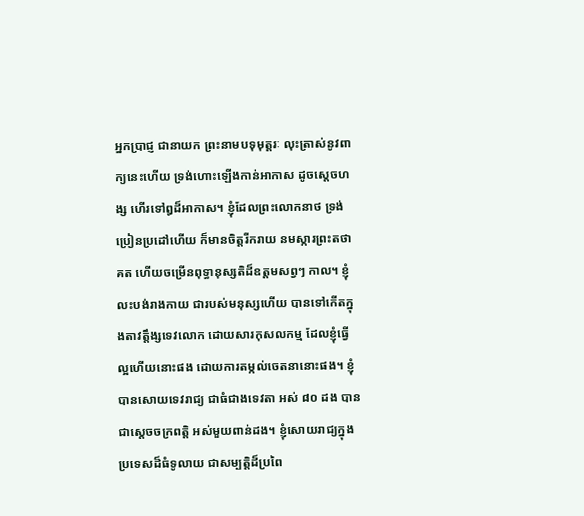អ្នកប្រាជ្ញ ជានាយក ព្រះនាមបទុមុត្តរៈ លុះត្រាស់នូវពាក្យនេះហើយ ទ្រង់ហោះឡើងកាន់អាកាស ដូចស្តេចហង្ស ហើរទៅឰដ៏អាកាស។ ខ្ញុំដែលព្រះលោកនាថ ទ្រង់ប្រៀនប្រដៅហើយ ក៏មានចិត្តរីករាយ នមស្ការព្រះតថាគត ហើយចម្រើនពុទ្ធានុស្សតិដ៏ឧត្តមសព្វៗ កាល។ ខ្ញុំលះបង់រាងកាយ ជារបស់មនុស្សហើយ បានទៅកើតក្នុងតាវត្តឹង្សទេវលោក ដោយសារកុសលកម្ម ដែលខ្ញុំធ្វើល្អហើយនោះផង ដោយការតម្កល់ចេតនានោះផង។ ខ្ញុំបានសោយទេវរាជ្យ ជាធំជាងទេវតា អស់ ៨០ ដង បានជាស្តេចចក្រពត្តិ អស់មួយពាន់ដង។ ខ្ញុំសោយរាជ្យក្នុងប្រទេសដ៏ធំទូលាយ ជាសម្បត្តិដ៏ប្រពៃ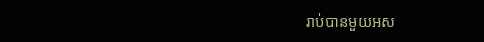រាប់បានមួយអស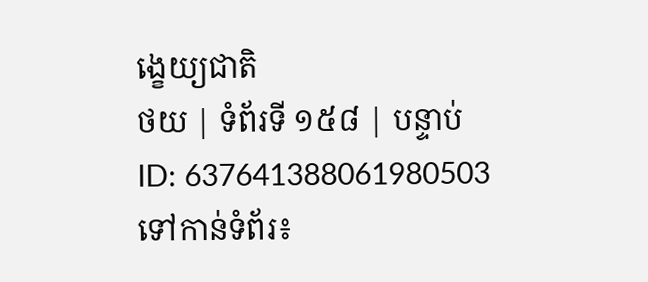ង្ខេយ្យជាតិ
ថយ | ទំព័រទី ១៥៨ | បន្ទាប់
ID: 637641388061980503
ទៅកាន់ទំព័រ៖